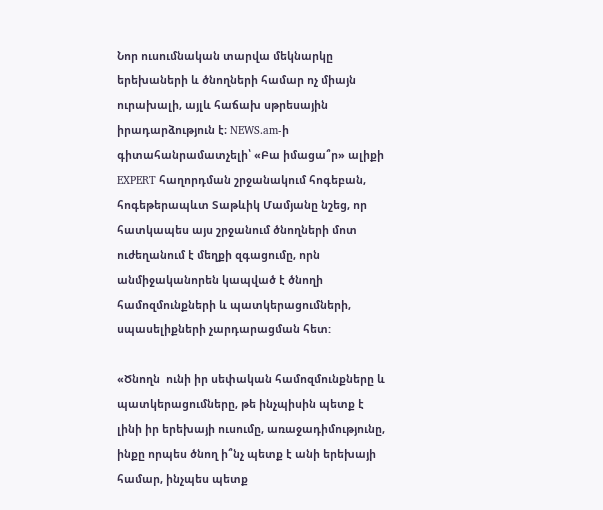Նոր ուսումնական տարվա մեկնարկը երեխաների և ծնողների համար ոչ միայն ուրախալի, այլև հաճախ սթրեսային իրադարձություն է։ NEWS.am-ի գիտահանրամատչելի՝ «Բա իմացա՞ր» ալիքի EXPERT հաղորդման շրջանակում հոգեբան, հոգեթերապևտ Տաթևիկ Մամյանը նշեց, որ հատկապես այս շրջանում ծնողների մոտ ուժեղանում է մեղքի զգացումը, որն անմիջականորեն կապված է ծնողի համոզմունքների և պատկերացումների, սպասելիքների չարդարացման հետ:

«Ծնողն  ունի իր սեփական համոզմունքները և պատկերացումները, թե ինչպիսին պետք է լինի իր երեխայի ուսումը, առաջադիմությունը,  ինքը որպես ծնող ի՞նչ պետք է անի երեխայի համար, ինչպես պետք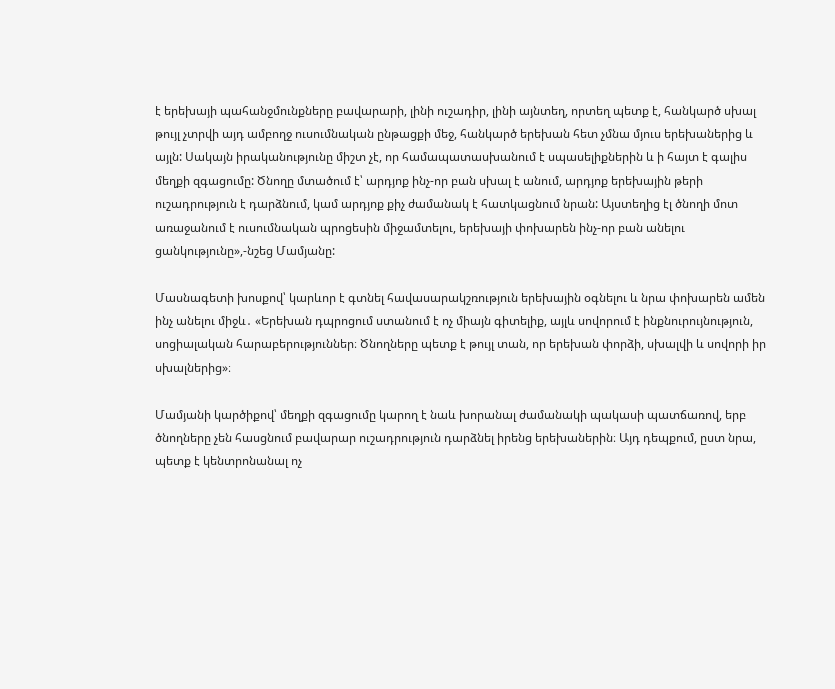է երեխայի պահանջմունքները բավարարի, լինի ուշադիր, լինի այնտեղ, որտեղ պետք է, հանկարծ սխալ թույլ չտրվի այդ ամբողջ ուսումնական ընթացքի մեջ, հանկարծ երեխան հետ չմնա մյուս երեխաներից և այլն: Սակայն իրականությունը միշտ չէ, որ համապատասխանում է սպասելիքներին և ի հայտ է գալիս մեղքի զգացումը: Ծնողը մտածում է՝ արդյոք ինչ-որ բան սխալ է անում, արդյոք երեխային թերի ուշադրություն է դարձնում, կամ արդյոք քիչ ժամանակ է հատկացնում նրան: Այստեղից էլ ծնողի մոտ առաջանում է ուսումնական պրոցեսին միջամտելու, երեխայի փոխարեն ինչ-որ բան անելու ցանկությունը»,-նշեց Մամյանը:

Մասնագետի խոսքով՝ կարևոր է գտնել հավասարակշռություն երեխային օգնելու և նրա փոխարեն ամեն ինչ անելու միջև․ «Երեխան դպրոցում ստանում է ոչ միայն գիտելիք, այլև սովորում է ինքնուրույնություն, սոցիալական հարաբերություններ։ Ծնողները պետք է թույլ տան, որ երեխան փորձի, սխալվի և սովորի իր սխալներից»։

Մամյանի կարծիքով՝ մեղքի զգացումը կարող է նաև խորանալ ժամանակի պակասի պատճառով, երբ ծնողները չեն հասցնում բավարար ուշադրություն դարձնել իրենց երեխաներին։ Այդ դեպքում, ըստ նրա, պետք է կենտրոնանալ ոչ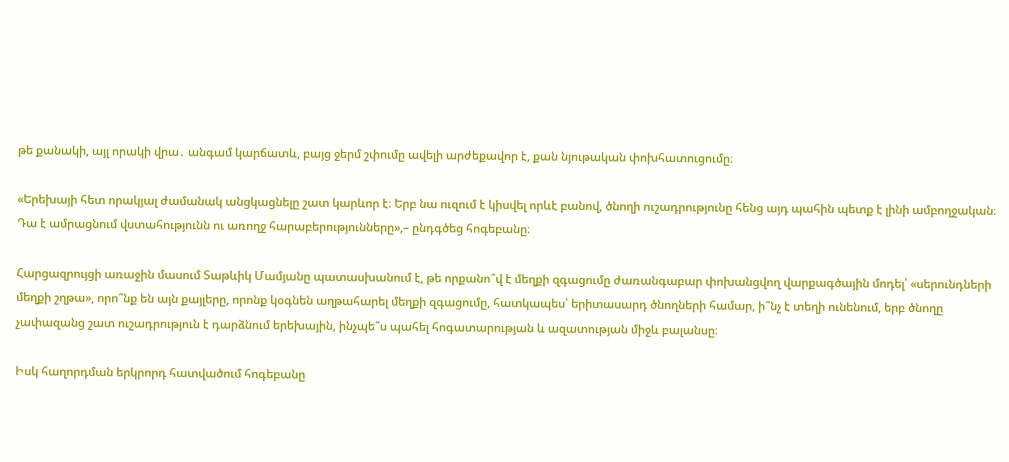թե քանակի, այլ որակի վրա․ անգամ կարճատև, բայց ջերմ շփումը ավելի արժեքավոր է, քան նյութական փոխհատուցումը։

«Երեխայի հետ որակյալ ժամանակ անցկացնելը շատ կարևոր է։ Երբ նա ուզում է կիսվել որևէ բանով, ծնողի ուշադրությունը հենց այդ պահին պետք է լինի ամբողջական։ Դա է ամրացնում վստահությունն ու առողջ հարաբերությունները»,– ընդգծեց հոգեբանը։

Հարցազրույցի առաջին մասում Տաթևիկ Մամյանը պատասխանում է, թե որքանո՞վ է մեղքի զգացումը ժառանգաբար փոխանցվող վարքագծային մոդել՝ «սերունդների մեղքի շղթա», որո՞նք են այն քայլերը, որոնք կօգնեն աղթահարել մեղքի զգացումը, հատկապես՝ երիտասարդ ծնողների համար, ի՞նչ է տեղի ունենում, երբ ծնողը չափազանց շատ ուշադրություն է դարձնում երեխային, ինչպե՞ս պահել հոգատարության և ազատության միջև բալանսը։

Իսկ հաղորդման երկրորդ հատվածում հոգեբանը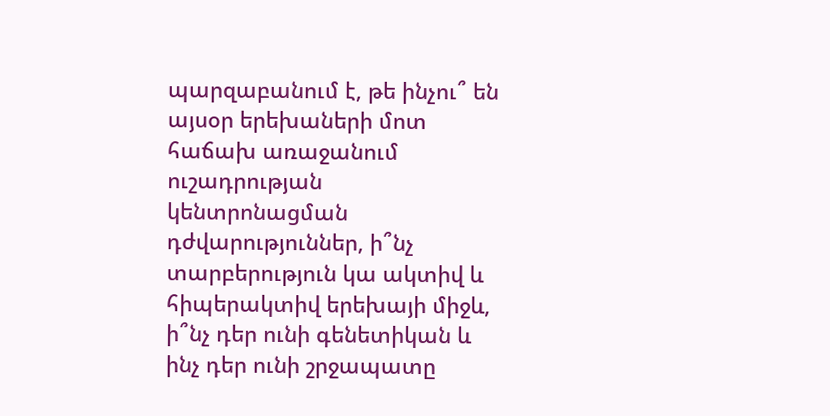պարզաբանում է, թե ինչու՞ են այսօր երեխաների մոտ հաճախ առաջանում ուշադրության կենտրոնացման դժվարություններ, ի՞նչ տարբերություն կա ակտիվ և հիպերակտիվ երեխայի միջև, ի՞նչ դեր ունի գենետիկան և ինչ դեր ունի շրջապատը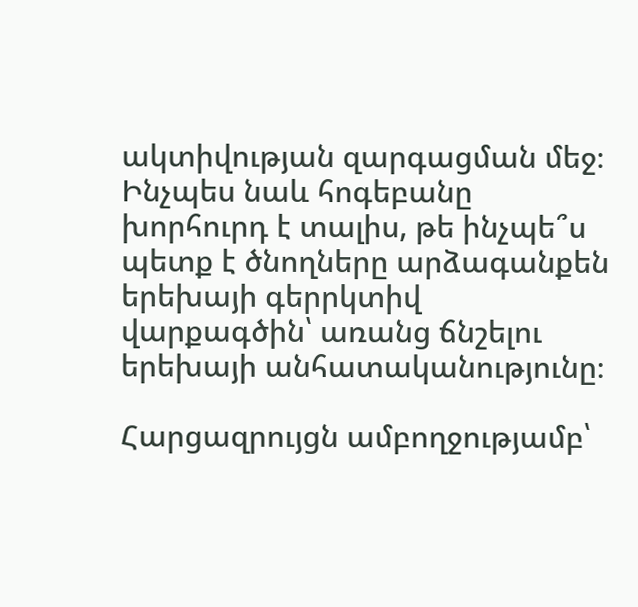ակտիվության զարգացման մեջ։ Ինչպես նաև հոգեբանը խորհուրդ է տալիս, թե ինչպե՞ս պետք է ծնողները արձագանքեն երեխայի գերրկտիվ վարքագծին՝ առանց ճնշելու երեխայի անհատականությունը։

Հարցազրույցն ամբողջությամբ՝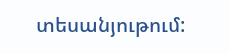տեսանյութում: